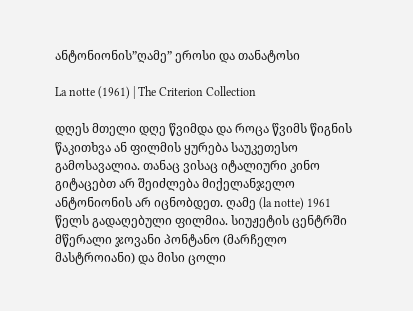ანტონიონის”ღამე” ეროსი და თანატოსი

La notte (1961) | The Criterion Collection

დღეს მთელი დღე წვიმდა და როცა წვიმს წიგნის წაკითხვა ან ფილმის ყურება საუკეთესო გამოსავალია. თანაც ვისაც იტალიური კინო გიტაცებთ არ შეიძლება მიქელანჯელო ანტონიონის არ იცნობდეთ. ღამე (la notte) 1961 წელს გადაღებული ფილმია. სიუჟეტის ცენტრში მწერალი ჯოვანი პონტანო (მარჩელო მასტროიანი) და მისი ცოლი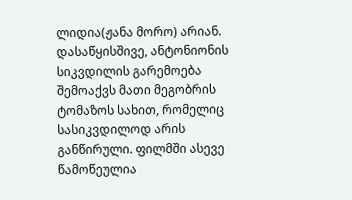ლიდია(ჟანა მორო) არიან. დასაწყისშივე, ანტონიონის სიკვდილის გარემოება შემოაქვს მათი მეგობრის ტომაზოს სახით, რომელიც სასიკვდილოდ არის განწირული. ფილმში ასევე წამოწეულია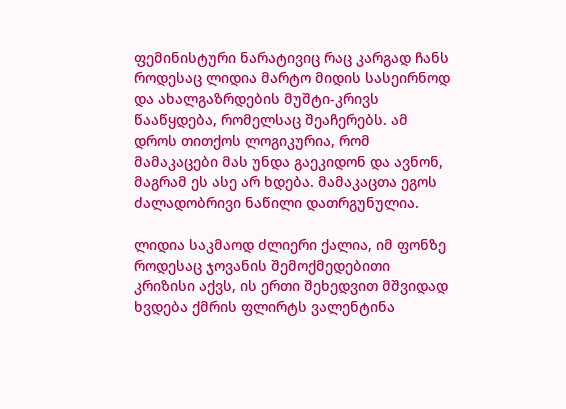ფემინისტური ნარატივიც რაც კარგად ჩანს როდესაც ლიდია მარტო მიდის სასეირნოდ და ახალგაზრდების მუშტი-კრივს წააწყდება, რომელსაც შეაჩერებს. ამ დროს თითქოს ლოგიკურია, რომ მამაკაცები მას უნდა გაეკიდონ და ავნონ, მაგრამ ეს ასე არ ხდება. მამაკაცთა ეგოს ძალადობრივი ნაწილი დათრგუნულია.

ლიდია საკმაოდ ძლიერი ქალია, იმ ფონზე როდესაც ჯოვანის შემოქმედებითი კრიზისი აქვს, ის ერთი შეხედვით მშვიდად ხვდება ქმრის ფლირტს ვალენტინა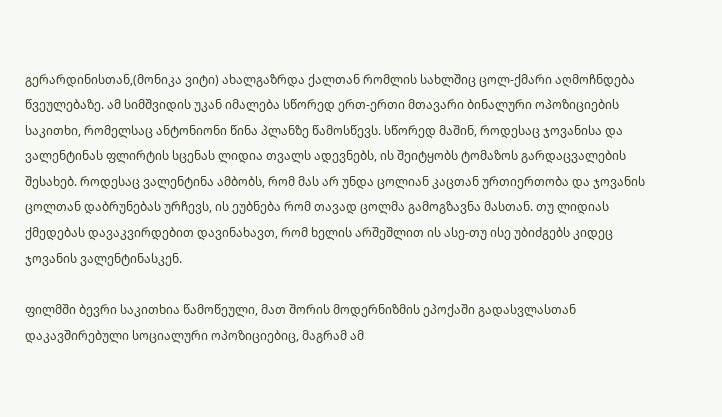გერარდინისთან,(მონიკა ვიტი) ახალგაზრდა ქალთან რომლის სახლშიც ცოლ-ქმარი აღმოჩნდება წვეულებაზე. ამ სიმშვიდის უკან იმალება სწორედ ერთ-ერთი მთავარი ბინალური ოპოზიციების საკითხი, რომელსაც ანტონიონი წინა პლანზე წამოსწევს. სწორედ მაშინ, როდესაც ჯოვანისა და ვალენტინას ფლირტის სცენას ლიდია თვალს ადევნებს, ის შეიტყობს ტომაზოს გარდაცვალების შესახებ. როდესაც ვალენტინა ამბობს, რომ მას არ უნდა ცოლიან კაცთან ურთიერთობა და ჯოვანის ცოლთან დაბრუნებას ურჩევს, ის ეუბნება რომ თავად ცოლმა გამოგზავნა მასთან. თუ ლიდიას ქმედებას დავაკვირდებით დავინახავთ, რომ ხელის არშეშლით ის ასე-თუ ისე უბიძგებს კიდეც ჯოვანის ვალენტინასკენ.

ფილმში ბევრი საკითხია წამოწეული, მათ შორის მოდერნიზმის ეპოქაში გადასვლასთან დაკავშირებული სოციალური ოპოზიციებიც, მაგრამ ამ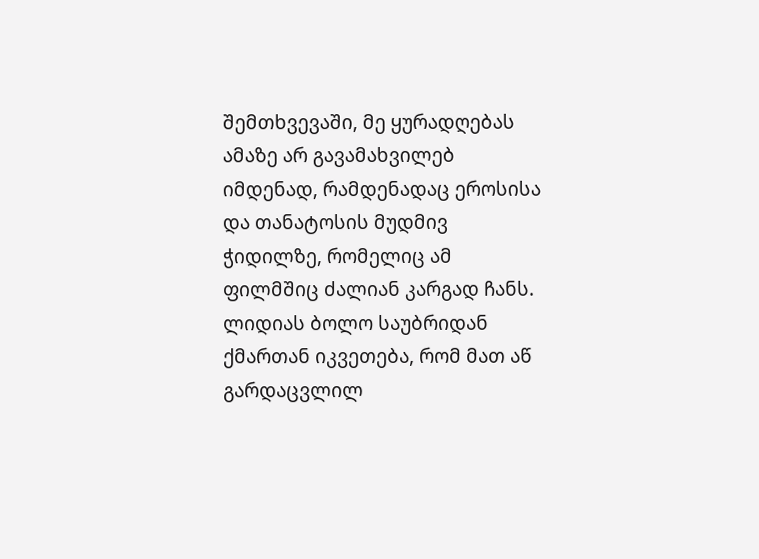შემთხვევაში, მე ყურადღებას ამაზე არ გავამახვილებ იმდენად, რამდენადაც ეროსისა და თანატოსის მუდმივ ჭიდილზე, რომელიც ამ ფილმშიც ძალიან კარგად ჩანს. ლიდიას ბოლო საუბრიდან ქმართან იკვეთება, რომ მათ აწ გარდაცვლილ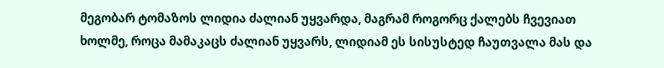მეგობარ ტომაზოს ლიდია ძალიან უყვარდა, მაგრამ როგორც ქალებს ჩვევიათ ხოლმე, როცა მამაკაცს ძალიან უყვარს, ლიდიამ ეს სისუსტედ ჩაუთვალა მას და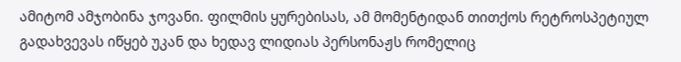ამიტომ ამჯობინა ჯოვანი. ფილმის ყურებისას, ამ მომენტიდან თითქოს რეტროსპეტიულ გადახვევას იწყებ უკან და ხედავ ლიდიას პერსონაჟს რომელიც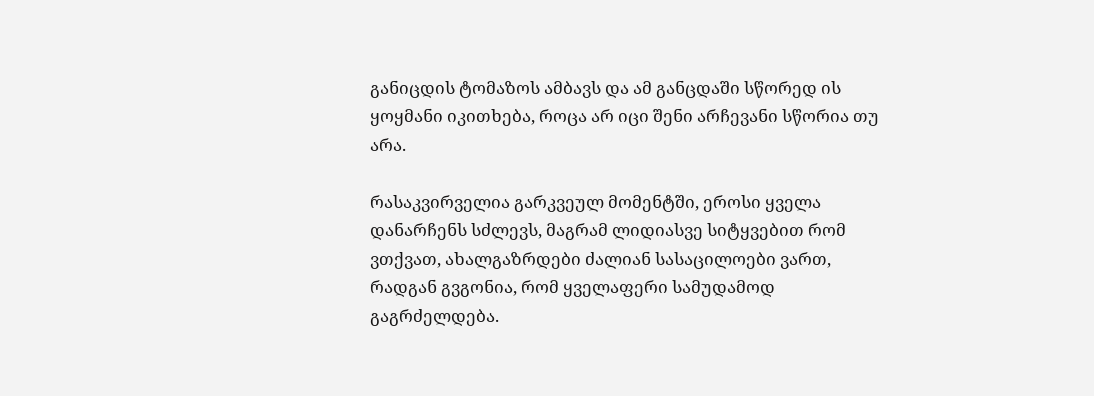განიცდის ტომაზოს ამბავს და ამ განცდაში სწორედ ის ყოყმანი იკითხება, როცა არ იცი შენი არჩევანი სწორია თუ არა.

რასაკვირველია გარკვეულ მომენტში, ეროსი ყველა დანარჩენს სძლევს, მაგრამ ლიდიასვე სიტყვებით რომ ვთქვათ, ახალგაზრდები ძალიან სასაცილოები ვართ, რადგან გვგონია, რომ ყველაფერი სამუდამოდ გაგრძელდება.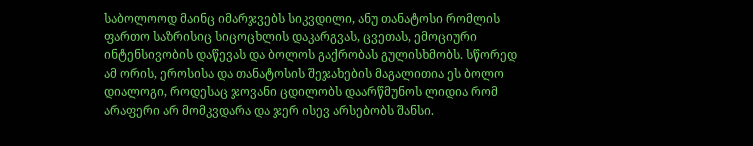საბოლოოდ მაინც იმარჯვებს სიკვდილი, ანუ თანატოსი რომლის ფართო საზრისიც სიცოცხლის დაკარგვას, ცვეთას, ემოციური ინტენსივობის დაწევას და ბოლოს გაქრობას გულისხმობს. სწორედ ამ ორის, ეროსისა და თანატოსის შეჯახების მაგალითია ეს ბოლო დიალოგი, როდესაც ჯოვანი ცდილობს დაარწმუნოს ლიდია რომ არაფერი არ მომკვდარა და ჯერ ისევ არსებობს შანსი.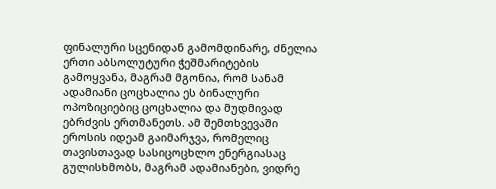ფინალური სცენიდან გამომდინარე, ძნელია ერთი აბსოლუტური ჭეშმარიტების გამოყვანა, მაგრამ მგონია, რომ სანამ ადამიანი ცოცხალია ეს ბინალური ოპოზიციებიც ცოცხალია და მუდმივად ებრძვის ერთმანეთს. ამ შემთხვევაში ეროსის იდეამ გაიმარჯვა, რომელიც თავისთავად სასიცოცხლო ენერგიასაც გულისხმობს, მაგრამ ადამიანები, ვიდრე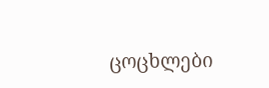ცოცხლები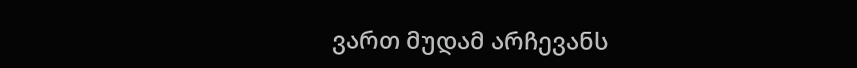ვართ მუდამ არჩევანს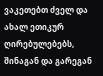ვაკეთებთ ძველ და ახალ ეთიკურ ღირებულებებს, შინაგან და გარეგან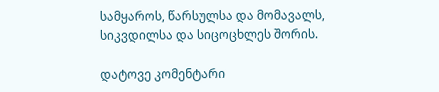სამყაროს, წარსულსა და მომავალს, სიკვდილსა და სიცოცხლეს შორის.

დატოვე კომენტარი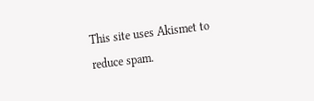This site uses Akismet to reduce spam.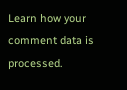Learn how your comment data is processed.